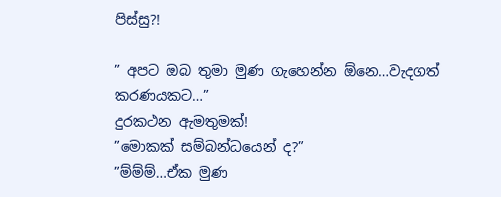පිස්සු?!

” අපට ඔබ තුමා මුණ ගැහෙන්න ඕනෙ…වැදගත් කරණයකට…”
දුරකථන ඇමතුමක්!
”මොකක් සම්බන්ධයෙන් ද?”
”ම්ම්ම්…ඒක මුණ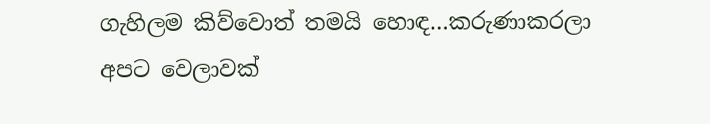ගැහිලම කිව්වොත් තමයි හොඳ…කරුණාකරලා අපට වෙලාවක්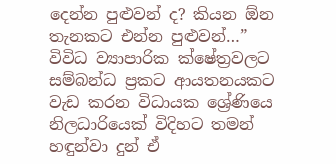දෙන්න පුළුවන් ද? කියන ඕන තැනකට එන්න පුළුවන්…”
විවිධ ව්‍යාපාරික ක්ෂේත්‍රවලට සම්බන්ධ ප්‍රකට ආයතනයකට වැඩ කරන විධායක ශ්‍රේණියෙ නිලධාරියෙක් විදිහට තමන් හඳුන්වා දුන් ඒ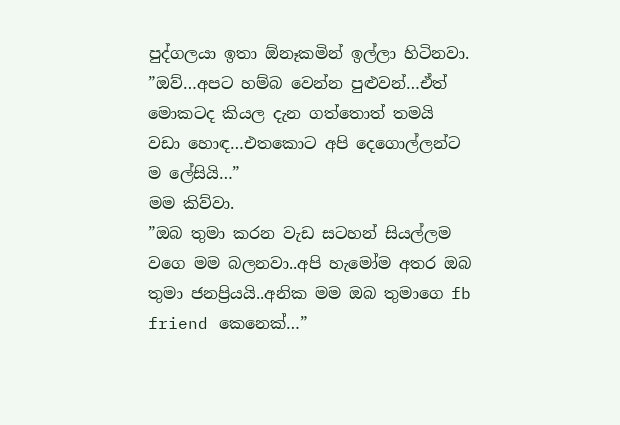පුද්ගලයා ඉතා ඕනෑකමින් ඉල්ලා හිටිනවා.
”ඔව්…අපට හම්බ වෙන්න පුළුවන්…ඒත් මොකටද කියල දැන ගත්තොත් තමයි වඩා හොඳ…එතකොට අපි දෙගොල්ලන්ට ම ලේසියි…”
මම කිව්වා.
”ඔබ තුමා කරන වැඩ සටහන් සියල්ලම වගෙ මම බලනවා..අපි හැමෝම අතර ඔබ තුමා ජනප්‍රියයි..අනික මම ඔබ තුමාගෙ fb friend කෙනෙක්…”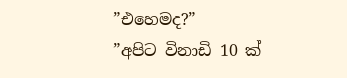”එහෙමද?”
”අපිට විනාඩි 10 ක්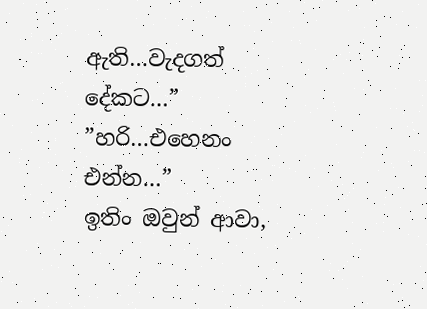ඇති…වැදගත් දේකට…”
”හරි…එහෙනං එන්න…”
ඉතිං ඔවුන් ආවා,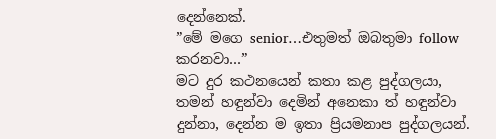දෙන්නෙක්.
”මේ මගෙ senior…එතුමත් ඔබතුමා follow කරනවා…”
මට දුර කථනයෙන් කතා කළ පුද්ගලයා, තමන් හඳුන්වා දෙමින් අනෙකා ත් හඳුන්වා දුන්නා, දෙන්න ම ඉතා ප්‍රියමනාප පුද්ගලයන්.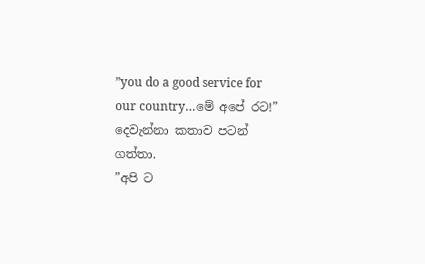”you do a good service for our country…මේ අපේ රට!”
දෙවැන්නා කතාව පටන් ගත්තා.
”අපි ට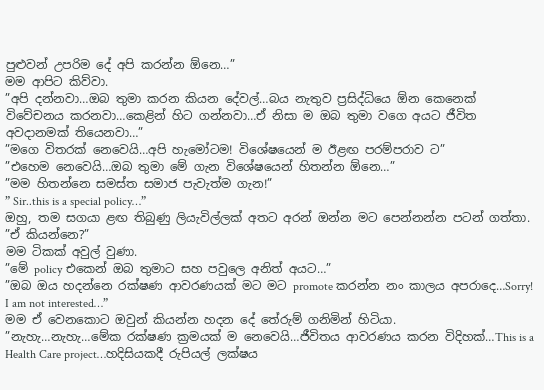පුළුවන් උපරිම දේ අපි කරන්න ඕනෙ…”
මම ආපිට කිව්වා.
”අපි දන්නවා…ඔබ තුමා කරන කියන දේවල්…බය නැතුව ප්‍රසිද්ධියෙ ඕන කෙනෙක් විවේචනය කරනවා…කෙළින් හිට ගන්නවා…ඒ නිසා ම ඔබ තුමා වගෙ අයට ජීවිත අවදානමක් තියෙනවා…”
”මගෙ විතරක් නෙවෙයි…අපි හැමෝටම! විශේෂයෙන් ම ඊළඟ පරම්පරාව ට”
”එහෙම නෙවෙයි…ඔබ තුමා මේ ගැන විශේෂයෙන් හිතන්න ඕනෙ…”
”මම හිතන්නෙ සමස්ත සමාජ පැවැත්ම ගැන!”
” Sir..this is a special policy…”
ඔහු, තම සගයා ළඟ තිබුණු ලියැවිල්ලක් අතට අරන් ඔන්න මට පෙන්නන්න පටන් ගත්තා.
”ඒ කියන්නෙ?”
මම ටිකක් අවුල් වුණා.
”මේ policy එකෙන් ඔබ තුමාට සහ පවුලෙ අනිත් අයට…”
”ඔබ ඔය හදන්නෙ රක්ෂණ ආවරණයක් මට මට promote කරන්න නං කාලය අපරාදෙ…Sorry! I am not interested…”
මම ඒ වෙනකොට ඔවුන් කියන්න හදන දේ තේරුම් ගනිමින් හිටියා.
”නැහැ…නැහැ…මේක රක්ෂණ ක්‍රමයක් ම නෙවෙයි…ජීවිතය ආවරණය කරන විදිහක්…This is a Health Care project…හදිසියකදී රුපියල් ලක්ෂය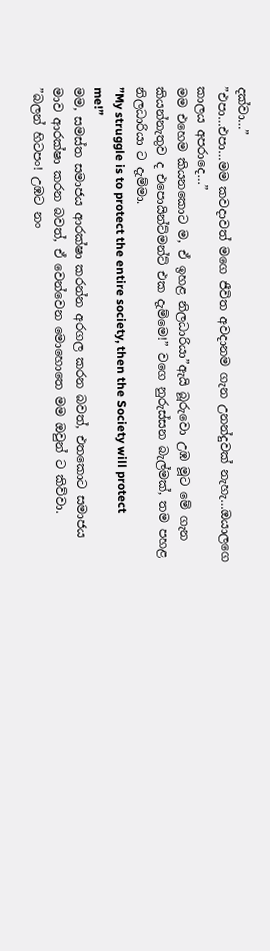දක්වා…”
”එපා…එපා…මම කවදාවත් මගෙ ජීවිත අවදානම ගැන උනන්දුවක් නැහැ…ඔයාලගෙ කාලය අපරාදෙ…”
මම එහෙම කියනකොට ම, ඒ ඉහළ නිලධාරියා”ඇයි බූරුවො උඹ මූට මේ ගැන කියන්නැතුව ද එපොයින්ට්මන්ට් එක දැම්මෙ!” වගෙ නුරුස්සන බැල්මක්, තම පහළ නිලධාරියා ට දැම්මා.
”My struggle is to protect the entire society, then the Society will protect me!”
මම, සමස්ත සමාජය ආරක්ෂා කරන්න අරගල කරන බවත්, එතකොට සමාජය මාව ආරක්ෂා කරන බවත්, ඒ වෙන්වෙන මොහොතෙ මම ඔවුන් ට කිව්වා.
”බලන් හිටපං! උඹට නං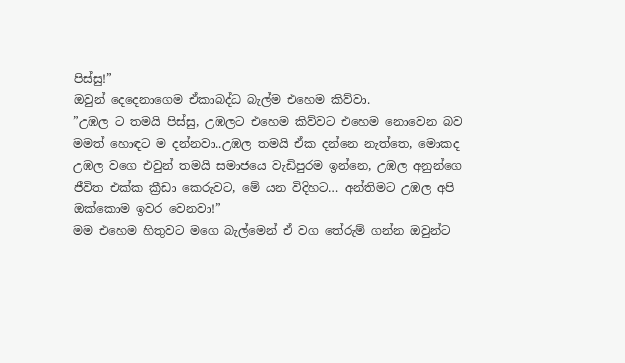පිස්සු!”
ඔවුන් දෙදෙනාගෙම ඒකාබද්ධ බැල්ම එහෙම කිව්වා.
”උඹල ට තමයි පිස්සු, උඹලට එහෙම කිව්වට එහෙම නොවෙන බව මමත් හොඳට ම දන්නවා..උඹල තමයි ඒක දන්නෙ නැත්තෙ, මොකද උඹල වගෙ එවුන් තමයි සමාජයෙ වැඩිපුරම ඉන්නෙ, උඹල අනුන්ගෙ ජීවිත එක්ක ක්‍රීඩා කෙරුවට, මේ යන විදිහට… අන්තිමට උඹල අපි ඔක්කොම ඉවර වෙනවා!”
මම එහෙම හිතුවට මගෙ බැල්මෙන් ඒ වග තේරුම් ගන්න ඔවුන්ට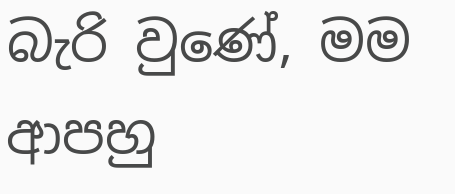බැරි වුණේ, මම ආපහු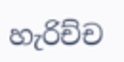හැරිච්ච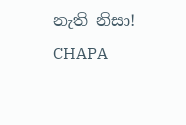නැති නිසා!
CHAPA